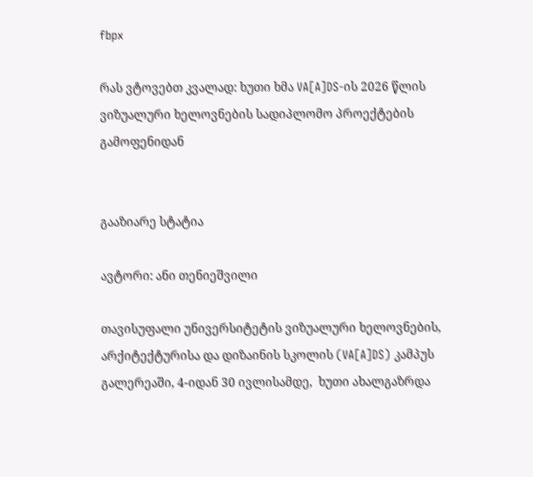fbpx

რას ვტოვებთ კვალად: ხუთი ხმა VA[A]DS-ის 2026 წლის  ვიზუალური ხელოვნების სადიპლომო პროექტების გამოფენიდან


გააზიარე სტატია

ავტორი: ანი თენიეშვილი

თავისუფალი უნივერსიტეტის ვიზუალური ხელოვნების, არქიტექტურისა და დიზაინის სკოლის (VA[A]DS) კამპუს გალერეაში, 4-იდან 30 ივლისამდე,  ხუთი ახალგაზრდა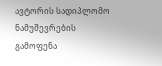ავტორის სადიპლომო ნამუშევრების გამოფენა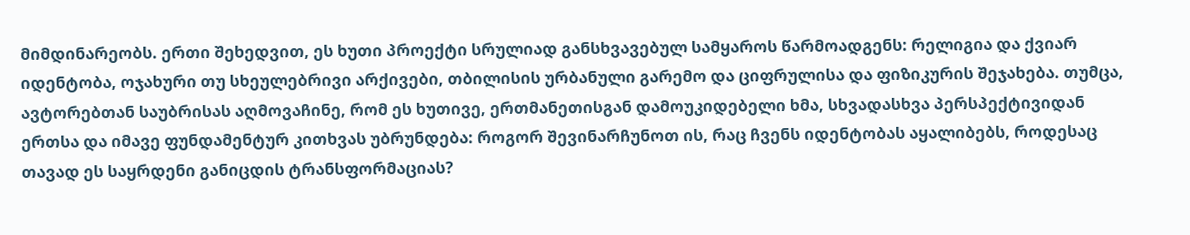მიმდინარეობს. ერთი შეხედვით, ეს ხუთი პროექტი სრულიად განსხვავებულ სამყაროს წარმოადგენს: რელიგია და ქვიარ იდენტობა, ოჯახური თუ სხეულებრივი არქივები, თბილისის ურბანული გარემო და ციფრულისა და ფიზიკურის შეჯახება. თუმცა, ავტორებთან საუბრისას აღმოვაჩინე, რომ ეს ხუთივე, ერთმანეთისგან დამოუკიდებელი ხმა, სხვადასხვა პერსპექტივიდან ერთსა და იმავე ფუნდამენტურ კითხვას უბრუნდება: როგორ შევინარჩუნოთ ის, რაც ჩვენს იდენტობას აყალიბებს, როდესაც თავად ეს საყრდენი განიცდის ტრანსფორმაციას?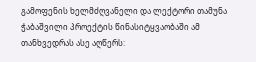გამოფენის ხელმძღვანელი და ლექტორი თამუნა ჭაბაშვილი პროექტის წინასიტყვაობაში ამ თანხვედრას ასე აღწერს: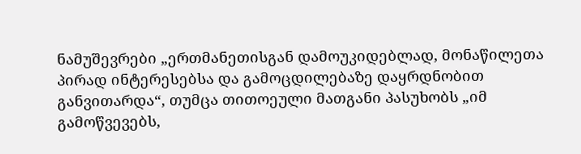ნამუშევრები „ერთმანეთისგან დამოუკიდებლად, მონაწილეთა პირად ინტერესებსა და გამოცდილებაზე დაყრდნობით განვითარდა“, თუმცა თითოეული მათგანი პასუხობს „იმ გამოწვევებს,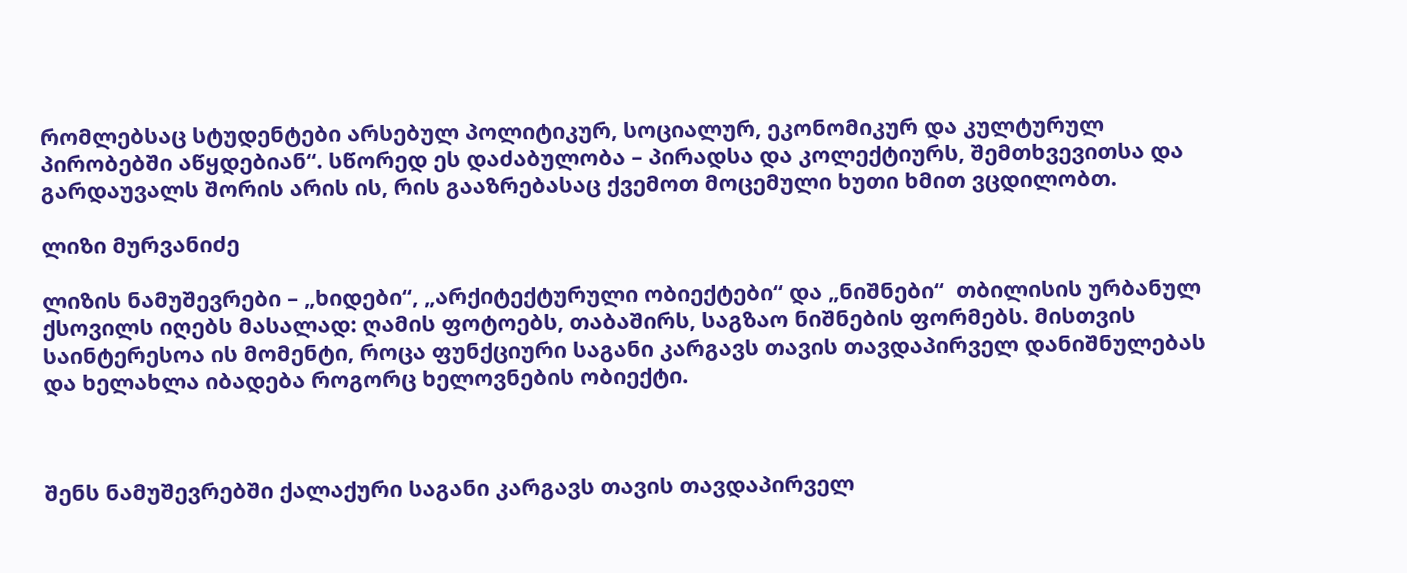რომლებსაც სტუდენტები არსებულ პოლიტიკურ, სოციალურ, ეკონომიკურ და კულტურულ პირობებში აწყდებიან“. სწორედ ეს დაძაბულობა – პირადსა და კოლექტიურს, შემთხვევითსა და გარდაუვალს შორის არის ის, რის გააზრებასაც ქვემოთ მოცემული ხუთი ხმით ვცდილობთ.

ლიზი მურვანიძე

ლიზის ნამუშევრები – „ხიდები“, „არქიტექტურული ობიექტები“ და „ნიშნები“  თბილისის ურბანულ ქსოვილს იღებს მასალად: ღამის ფოტოებს, თაბაშირს, საგზაო ნიშნების ფორმებს. მისთვის საინტერესოა ის მომენტი, როცა ფუნქციური საგანი კარგავს თავის თავდაპირველ დანიშნულებას და ხელახლა იბადება როგორც ხელოვნების ობიექტი.



შენს ნამუშევრებში ქალაქური საგანი კარგავს თავის თავდაპირველ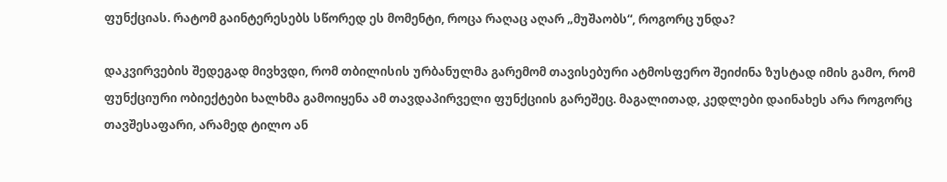ფუნქციას. რატომ გაინტერესებს სწორედ ეს მომენტი, როცა რაღაც აღარ „მუშაობს“, როგორც უნდა?

დაკვირვების შედეგად მივხვდი, რომ თბილისის ურბანულმა გარემომ თავისებური ატმოსფერო შეიძინა ზუსტად იმის გამო, რომ ფუნქციური ობიექტები ხალხმა გამოიყენა ამ თავდაპირველი ფუნქციის გარეშეც. მაგალითად, კედლები დაინახეს არა როგორც თავშესაფარი, არამედ ტილო ან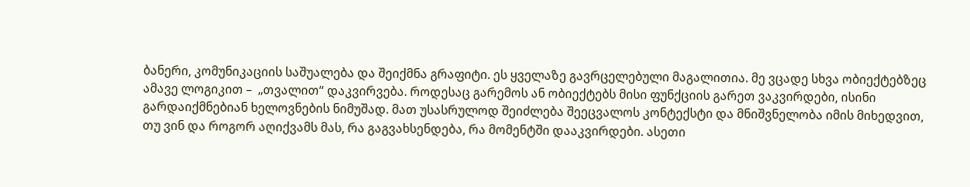ბანერი, კომუნიკაციის საშუალება და შეიქმნა გრაფიტი. ეს ყველაზე გავრცელებული მაგალითია. მე ვცადე სხვა ობიექტებზეც ამავე ლოგიკით –  „თვალით“ დაკვირვება. როდესაც გარემოს ან ობიექტებს მისი ფუნქციის გარეთ ვაკვირდები, ისინი გარდაიქმნებიან ხელოვნების ნიმუშად. მათ უსასრულოდ შეიძლება შეეცვალოს კონტექსტი და მნიშვნელობა იმის მიხედვით, თუ ვინ და როგორ აღიქვამს მას, რა გაგვახსენდება, რა მომენტში დააკვირდები. ასეთი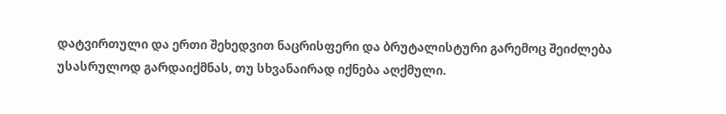დატვირთული და ერთი შეხედვით ნაცრისფერი და ბრუტალისტური გარემოც შეიძლება უსასრულოდ გარდაიქმნას, თუ სხვანაირად იქნება აღქმული.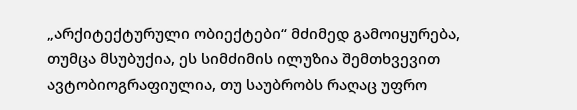„არქიტექტურული ობიექტები“ მძიმედ გამოიყურება, თუმცა მსუბუქია, ეს სიმძიმის ილუზია შემთხვევით ავტობიოგრაფიულია, თუ საუბრობს რაღაც უფრო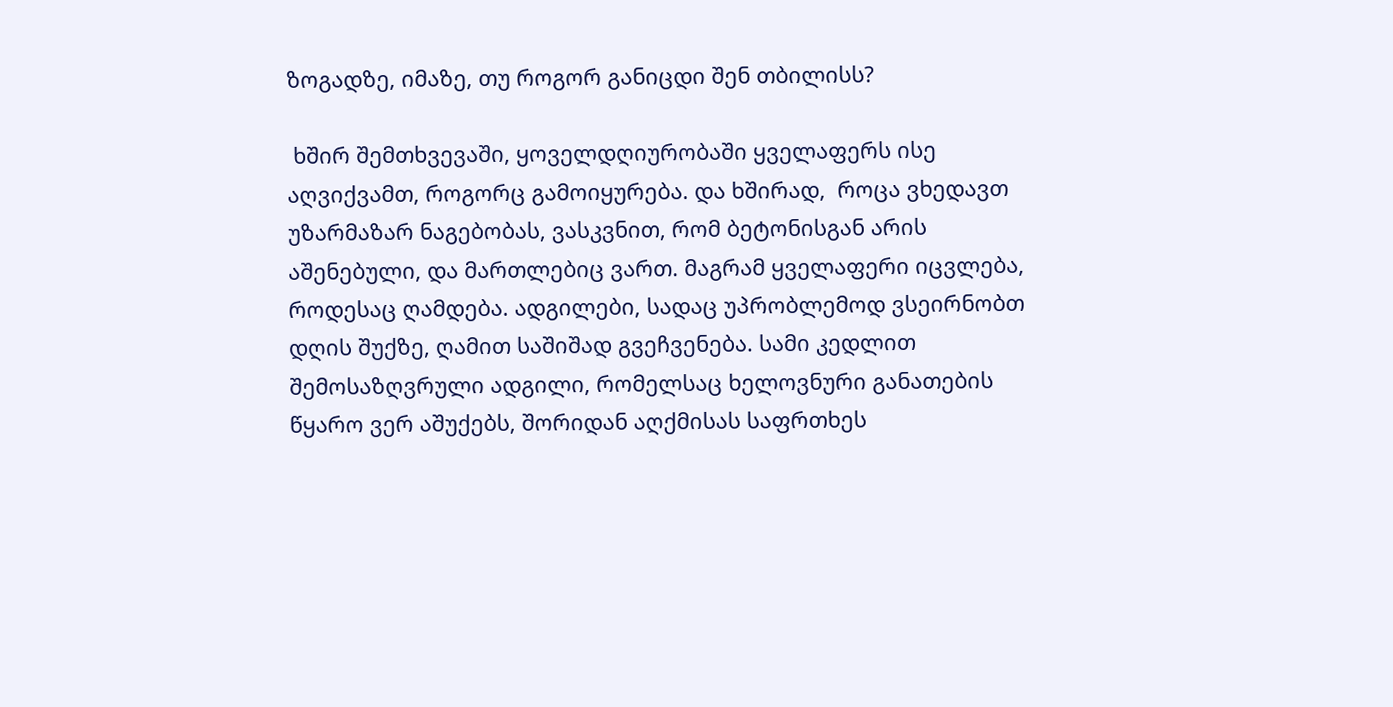ზოგადზე, იმაზე, თუ როგორ განიცდი შენ თბილისს?

 ხშირ შემთხვევაში, ყოველდღიურობაში ყველაფერს ისე აღვიქვამთ, როგორც გამოიყურება. და ხშირად,  როცა ვხედავთ უზარმაზარ ნაგებობას, ვასკვნით, რომ ბეტონისგან არის აშენებული, და მართლებიც ვართ. მაგრამ ყველაფერი იცვლება, როდესაც ღამდება. ადგილები, სადაც უპრობლემოდ ვსეირნობთ დღის შუქზე, ღამით საშიშად გვეჩვენება. სამი კედლით შემოსაზღვრული ადგილი, რომელსაც ხელოვნური განათების წყარო ვერ აშუქებს, შორიდან აღქმისას საფრთხეს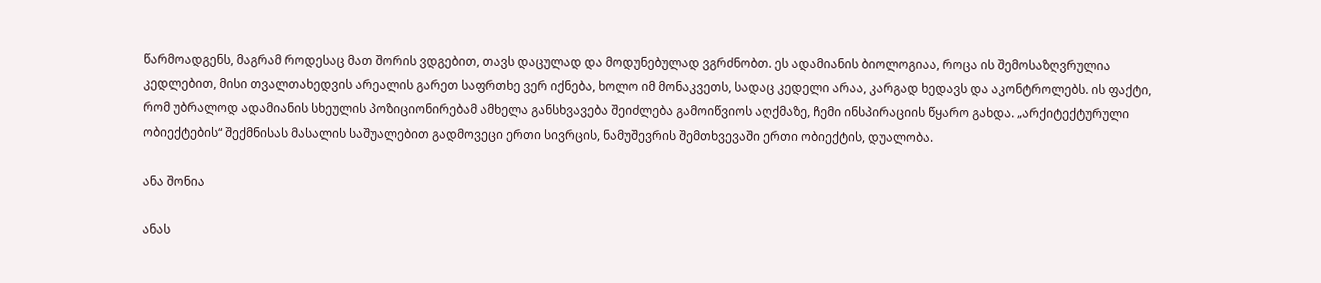წარმოადგენს, მაგრამ როდესაც მათ შორის ვდგებით, თავს დაცულად და მოდუნებულად ვგრძნობთ. ეს ადამიანის ბიოლოგიაა, როცა ის შემოსაზღვრულია კედლებით, მისი თვალთახედვის არეალის გარეთ საფრთხე ვერ იქნება, ხოლო იმ მონაკვეთს, სადაც კედელი არაა, კარგად ხედავს და აკონტროლებს. ის ფაქტი, რომ უბრალოდ ადამიანის სხეულის პოზიციონირებამ ამხელა განსხვავება შეიძლება გამოიწვიოს აღქმაზე, ჩემი ინსპირაციის წყარო გახდა. „არქიტექტურული ობიექტების“ შექმნისას მასალის საშუალებით გადმოვეცი ერთი სივრცის, ნამუშევრის შემთხვევაში ერთი ობიექტის, დუალობა.

ანა შონია

ანას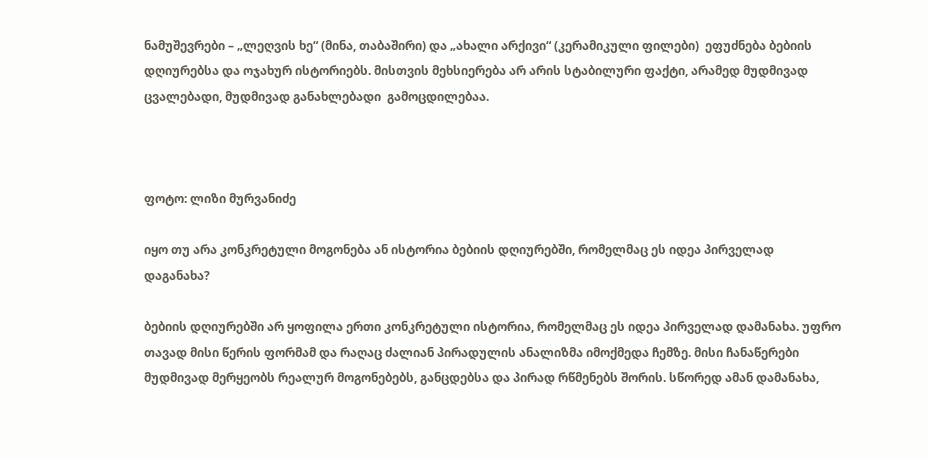ნამუშევრები – „ლეღვის ხე“ (მინა, თაბაშირი) და „ახალი არქივი“ (კერამიკული ფილები)  ეფუძნება ბებიის დღიურებსა და ოჯახურ ისტორიებს. მისთვის მეხსიერება არ არის სტაბილური ფაქტი, არამედ მუდმივად ცვალებადი, მუდმივად განახლებადი  გამოცდილებაა.



ფოტო: ლიზი მურვანიძე

იყო თუ არა კონკრეტული მოგონება ან ისტორია ბებიის დღიურებში, რომელმაც ეს იდეა პირველად დაგანახა?

ბებიის დღიურებში არ ყოფილა ერთი კონკრეტული ისტორია, რომელმაც ეს იდეა პირველად დამანახა. უფრო თავად მისი წერის ფორმამ და რაღაც ძალიან პირადულის ანალიზმა იმოქმედა ჩემზე. მისი ჩანაწერები მუდმივად მერყეობს რეალურ მოგონებებს, განცდებსა და პირად რწმენებს შორის. სწორედ ამან დამანახა,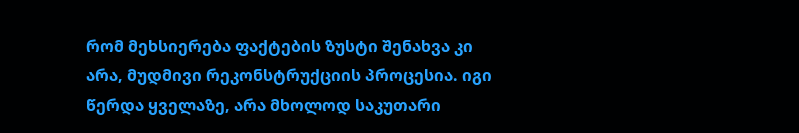რომ მეხსიერება ფაქტების ზუსტი შენახვა კი არა, მუდმივი რეკონსტრუქციის პროცესია. იგი წერდა ყველაზე, არა მხოლოდ საკუთარი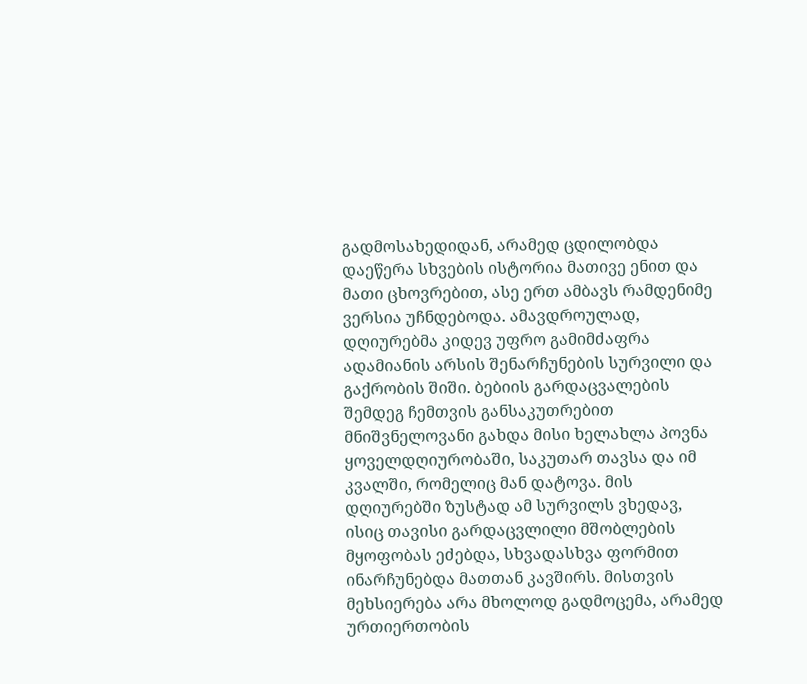გადმოსახედიდან, არამედ ცდილობდა დაეწერა სხვების ისტორია მათივე ენით და მათი ცხოვრებით, ასე ერთ ამბავს რამდენიმე ვერსია უჩნდებოდა. ამავდროულად, დღიურებმა კიდევ უფრო გამიმძაფრა ადამიანის არსის შენარჩუნების სურვილი და გაქრობის შიში. ბებიის გარდაცვალების შემდეგ ჩემთვის განსაკუთრებით მნიშვნელოვანი გახდა მისი ხელახლა პოვნა ყოველდღიურობაში, საკუთარ თავსა და იმ კვალში, რომელიც მან დატოვა. მის დღიურებში ზუსტად ამ სურვილს ვხედავ, ისიც თავისი გარდაცვლილი მშობლების მყოფობას ეძებდა, სხვადასხვა ფორმით ინარჩუნებდა მათთან კავშირს. მისთვის მეხსიერება არა მხოლოდ გადმოცემა, არამედ ურთიერთობის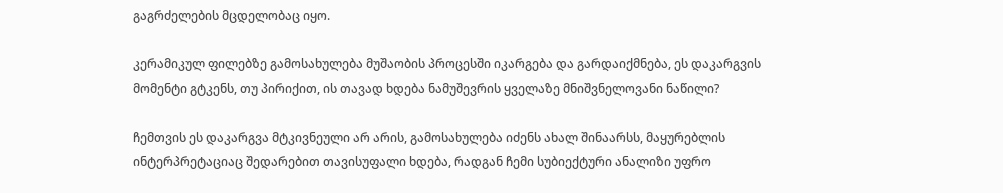გაგრძელების მცდელობაც იყო.

კერამიკულ ფილებზე გამოსახულება მუშაობის პროცესში იკარგება და გარდაიქმნება, ეს დაკარგვის მომენტი გტკენს, თუ პირიქით, ის თავად ხდება ნამუშევრის ყველაზე მნიშვნელოვანი ნაწილი?

ჩემთვის ეს დაკარგვა მტკივნეული არ არის, გამოსახულება იძენს ახალ შინაარსს, მაყურებლის ინტერპრეტაციაც შედარებით თავისუფალი ხდება, რადგან ჩემი სუბიექტური ანალიზი უფრო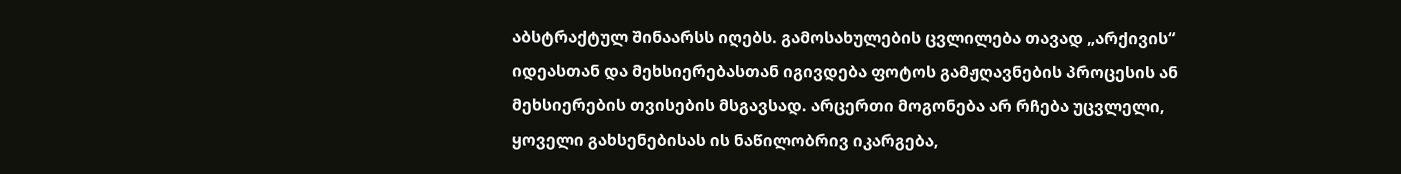აბსტრაქტულ შინაარსს იღებს. გამოსახულების ცვლილება თავად „არქივის“ იდეასთან და მეხსიერებასთან იგივდება ფოტოს გამჟღავნების პროცესის ან მეხსიერების თვისების მსგავსად. არცერთი მოგონება არ რჩება უცვლელი, ყოველი გახსენებისას ის ნაწილობრივ იკარგება,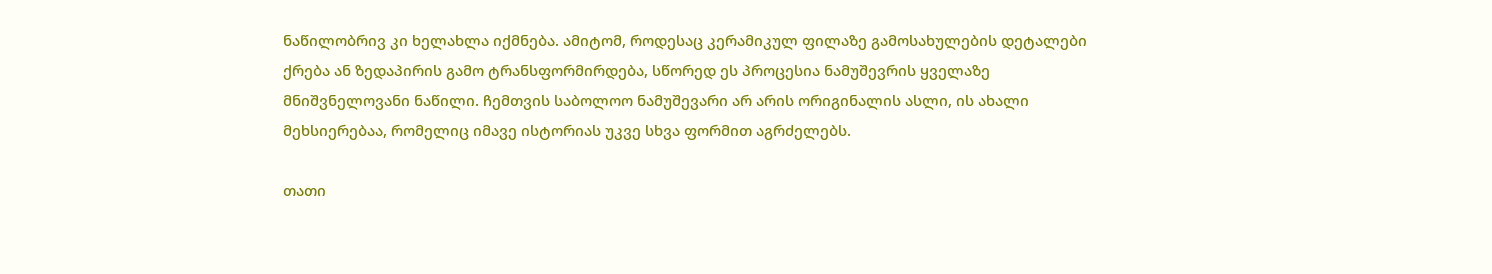ნაწილობრივ კი ხელახლა იქმნება. ამიტომ, როდესაც კერამიკულ ფილაზე გამოსახულების დეტალები ქრება ან ზედაპირის გამო ტრანსფორმირდება, სწორედ ეს პროცესია ნამუშევრის ყველაზე მნიშვნელოვანი ნაწილი. ჩემთვის საბოლოო ნამუშევარი არ არის ორიგინალის ასლი, ის ახალი მეხსიერებაა, რომელიც იმავე ისტორიას უკვე სხვა ფორმით აგრძელებს.

თათი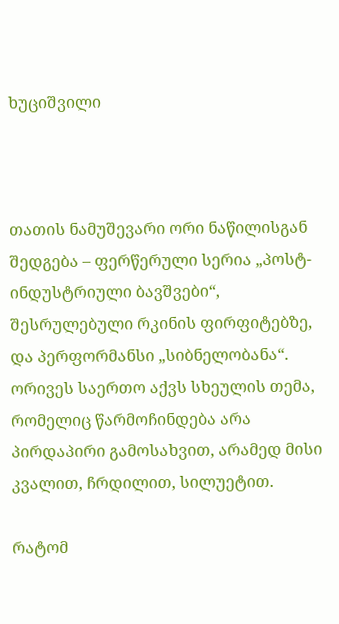ხუციშვილი



თათის ნამუშევარი ორი ნაწილისგან შედგება – ფერწერული სერია „პოსტ-ინდუსტრიული ბავშვები“, შესრულებული რკინის ფირფიტებზე, და პერფორმანსი „სიბნელობანა“. ორივეს საერთო აქვს სხეულის თემა, რომელიც წარმოჩინდება არა პირდაპირი გამოსახვით, არამედ მისი კვალით, ჩრდილით, სილუეტით.

რატომ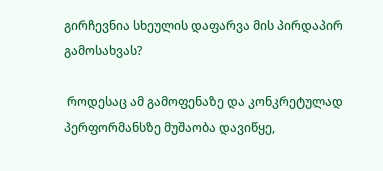გირჩევნია სხეულის დაფარვა მის პირდაპირ გამოსახვას?

 როდესაც ამ გამოფენაზე და კონკრეტულად პერფორმანსზე მუშაობა დავიწყე,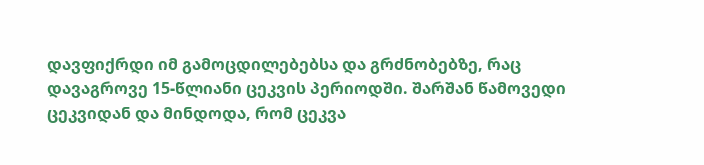დავფიქრდი იმ გამოცდილებებსა და გრძნობებზე, რაც დავაგროვე 15-წლიანი ცეკვის პერიოდში. შარშან წამოვედი ცეკვიდან და მინდოდა, რომ ცეკვა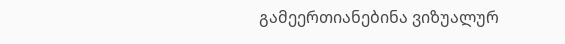გამეერთიანებინა ვიზუალურ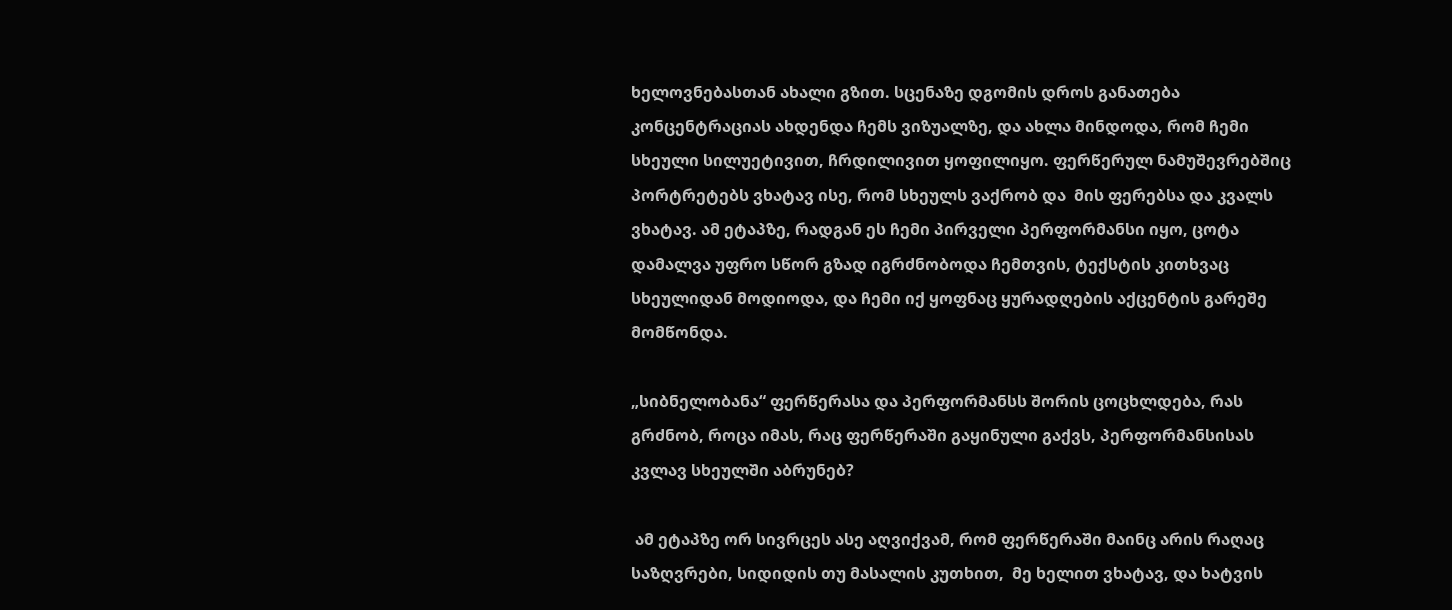ხელოვნებასთან ახალი გზით. სცენაზე დგომის დროს განათება კონცენტრაციას ახდენდა ჩემს ვიზუალზე, და ახლა მინდოდა, რომ ჩემი სხეული სილუეტივით, ჩრდილივით ყოფილიყო. ფერწერულ ნამუშევრებშიც პორტრეტებს ვხატავ ისე, რომ სხეულს ვაქრობ და  მის ფერებსა და კვალს ვხატავ. ამ ეტაპზე, რადგან ეს ჩემი პირველი პერფორმანსი იყო, ცოტა დამალვა უფრო სწორ გზად იგრძნობოდა ჩემთვის, ტექსტის კითხვაც სხეულიდან მოდიოდა, და ჩემი იქ ყოფნაც ყურადღების აქცენტის გარეშე მომწონდა.

„სიბნელობანა“ ფერწერასა და პერფორმანსს შორის ცოცხლდება, რას გრძნობ, როცა იმას, რაც ფერწერაში გაყინული გაქვს, პერფორმანსისას კვლავ სხეულში აბრუნებ?

 ამ ეტაპზე ორ სივრცეს ასე აღვიქვამ, რომ ფერწერაში მაინც არის რაღაც საზღვრები, სიდიდის თუ მასალის კუთხით,  მე ხელით ვხატავ, და ხატვის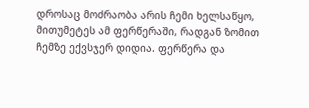დროსაც მოძრაობა არის ჩემი ხელსაწყო, მითუმეტეს ამ ფერწერაში, რადგან ზომით ჩემზე ექვსჯერ დიდია. ფერწერა და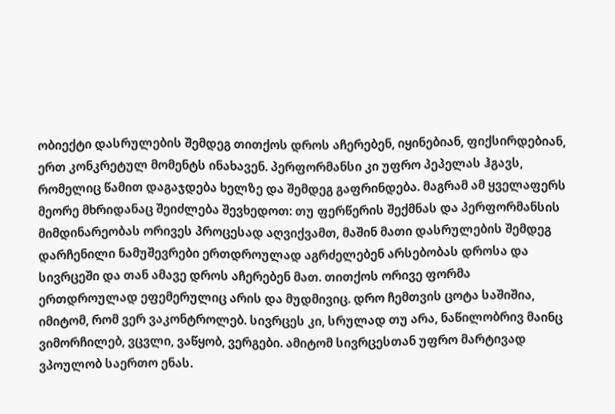ობიექტი დასრულების შემდეგ თითქოს დროს აჩერებენ, იყინებიან, ფიქსირდებიან, ერთ კონკრეტულ მომენტს ინახავენ. პერფორმანსი კი უფრო პეპელას ჰგავს, რომელიც წამით დაგაჯდება ხელზე და შემდეგ გაფრინდება. მაგრამ ამ ყველაფერს მეორე მხრიდანაც შეიძლება შევხედოთ: თუ ფერწერის შექმნას და პერფორმანსის მიმდინარეობას ორივეს პროცესად აღვიქვამთ, მაშინ მათი დასრულების შემდეგ დარჩენილი ნამუშევრები ერთდროულად აგრძელებენ არსებობას დროსა და სივრცეში და თან ამავე დროს აჩერებენ მათ. თითქოს ორივე ფორმა ერთდროულად ეფემერულიც არის და მუდმივიც. დრო ჩემთვის ცოტა საშიშია, იმიტომ, რომ ვერ ვაკონტროლებ. სივრცეს კი, სრულად თუ არა, ნაწილობრივ მაინც ვიმორჩილებ, ვცვლი, ვაწყობ, ვერგები. ამიტომ სივრცესთან უფრო მარტივად ვპოულობ საერთო ენას.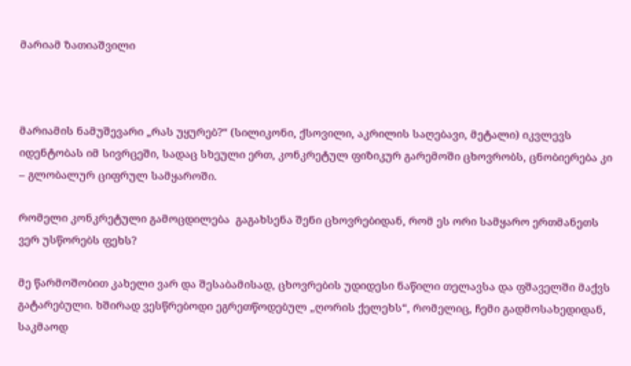მარიამ ზათიაშვილი



მარიამის ნამუშევარი „რას უყურებ?“ (სილიკონი, ქსოვილი, აკრილის საღებავი, მეტალი) იკვლევს იდენტობას იმ სივრცეში, სადაც სხეული ერთ, კონკრეტულ ფიზიკურ გარემოში ცხოვრობს, ცნობიერება კი – გლობალურ ციფრულ სამყაროში.

რომელი კონკრეტული გამოცდილება  გაგახსენა შენი ცხოვრებიდან, რომ ეს ორი სამყარო ერთმანეთს ვერ უსწორებს ფეხს?

მე წარმოშობით კახელი ვარ და შესაბამისად, ცხოვრების უდიდესი ნაწილი თელავსა და ფშაველში მაქვს გატარებული. ხშირად ვესწრებოდი ეგრეთწოდებულ „ღორის ქელეხს“, რომელიც, ჩემი გადმოსახედიდან, საკმაოდ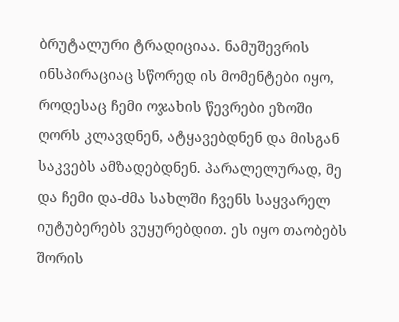ბრუტალური ტრადიციაა. ნამუშევრის ინსპირაციაც სწორედ ის მომენტები იყო, როდესაც ჩემი ოჯახის წევრები ეზოში ღორს კლავდნენ, ატყავებდნენ და მისგან საკვებს ამზადებდნენ. პარალელურად, მე და ჩემი და-ძმა სახლში ჩვენს საყვარელ იუტუბერებს ვუყურებდით. ეს იყო თაობებს შორის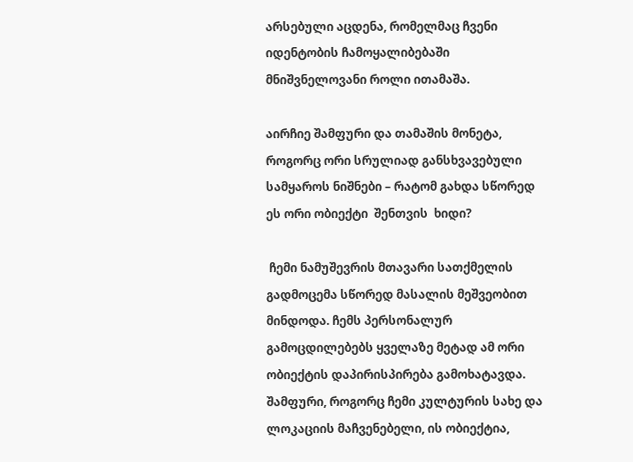არსებული აცდენა, რომელმაც ჩვენი იდენტობის ჩამოყალიბებაში მნიშვნელოვანი როლი ითამაშა.

აირჩიე შამფური და თამაშის მონეტა, როგორც ორი სრულიად განსხვავებული სამყაროს ნიშნები – რატომ გახდა სწორედ ეს ორი ობიექტი  შენთვის  ხიდი?

 ჩემი ნამუშევრის მთავარი სათქმელის გადმოცემა სწორედ მასალის მეშვეობით მინდოდა. ჩემს პერსონალურ გამოცდილებებს ყველაზე მეტად ამ ორი ობიექტის დაპირისპირება გამოხატავდა. შამფური, როგორც ჩემი კულტურის სახე და ლოკაციის მაჩვენებელი, ის ობიექტია,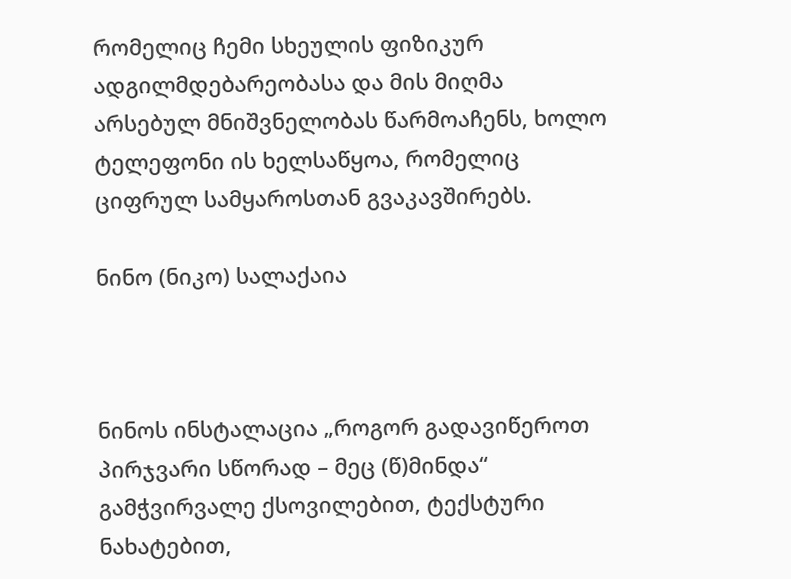რომელიც ჩემი სხეულის ფიზიკურ ადგილმდებარეობასა და მის მიღმა არსებულ მნიშვნელობას წარმოაჩენს, ხოლო ტელეფონი ის ხელსაწყოა, რომელიც ციფრულ სამყაროსთან გვაკავშირებს.

ნინო (ნიკო) სალაქაია



ნინოს ინსტალაცია „როგორ გადავიწეროთ პირჯვარი სწორად – მეც (წ)მინდა“ გამჭვირვალე ქსოვილებით, ტექსტური ნახატებით,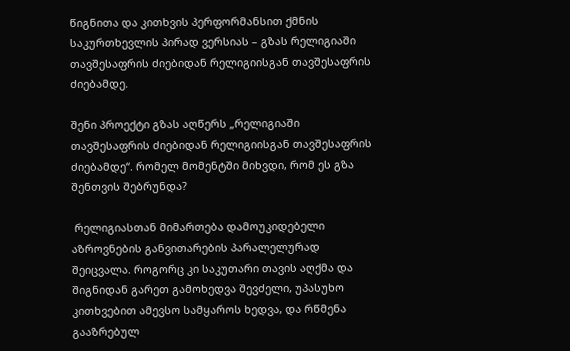წიგნითა და კითხვის პერფორმანსით ქმნის საკურთხევლის პირად ვერსიას – გზას რელიგიაში თავშესაფრის ძიებიდან რელიგიისგან თავშესაფრის ძიებამდე.

შენი პროექტი გზას აღწერს „რელიგიაში თავშესაფრის ძიებიდან რელიგიისგან თავშესაფრის ძიებამდე“. რომელ მომენტში მიხვდი, რომ ეს გზა შენთვის შებრუნდა?

 რელიგიასთან მიმართება დამოუკიდებელი აზროვნების განვითარების პარალელურად შეიცვალა. როგორც კი საკუთარი თავის აღქმა და შიგნიდან გარეთ გამოხედვა შევძელი, უპასუხო კითხვებით ამევსო სამყაროს ხედვა, და რწმენა გააზრებულ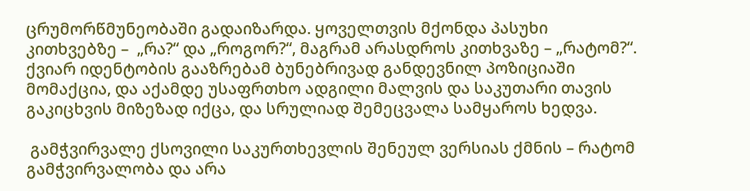ცრუმორწმუნეობაში გადაიზარდა. ყოველთვის მქონდა პასუხი კითხვებზე –  „რა?“ და „როგორ?“, მაგრამ არასდროს კითხვაზე – „რატომ?“. ქვიარ იდენტობის გააზრებამ ბუნებრივად განდევნილ პოზიციაში მომაქცია, და აქამდე უსაფრთხო ადგილი მალვის და საკუთარი თავის გაკიცხვის მიზეზად იქცა, და სრულიად შემეცვალა სამყაროს ხედვა.

 გამჭვირვალე ქსოვილი საკურთხევლის შენეულ ვერსიას ქმნის – რატომ გამჭვირვალობა და არა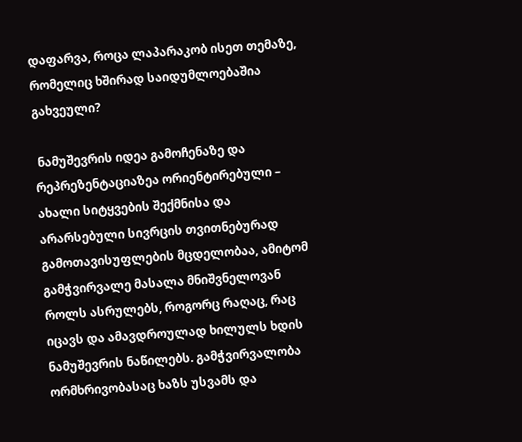დაფარვა, როცა ლაპარაკობ ისეთ თემაზე, რომელიც ხშირად საიდუმლოებაშია გახვეული?

 ნამუშევრის იდეა გამოჩენაზე და რეპრეზენტაციაზეა ორიენტირებული – ახალი სიტყვების შექმნისა და არარსებული სივრცის თვითნებურად გამოთავისუფლების მცდელობაა, ამიტომ გამჭვირვალე მასალა მნიშვნელოვან როლს ასრულებს, როგორც რაღაც, რაც იცავს და ამავდროულად ხილულს ხდის ნამუშევრის ნაწილებს. გამჭვირვალობა ორმხრივობასაც ხაზს უსვამს და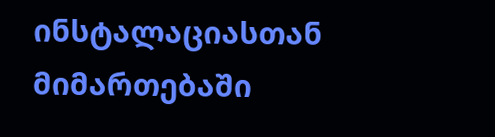ინსტალაციასთან მიმართებაში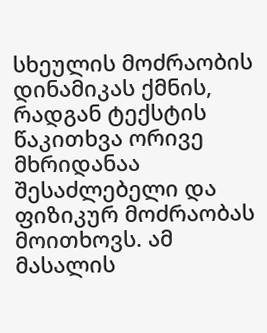სხეულის მოძრაობის დინამიკას ქმნის, რადგან ტექსტის წაკითხვა ორივე მხრიდანაა შესაძლებელი და ფიზიკურ მოძრაობას მოითხოვს. ამ მასალის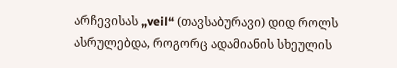არჩევისას „veil“ (თავსაბურავი) დიდ როლს ასრულებდა, როგორც ადამიანის სხეულის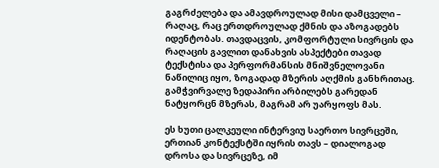გაგრძელება და ამავდროულად მისი დამცველი – რაღაც, რაც ერთდროულად ქმნის და აზოგადებს იდენტობას. თავდაცვის, კომფორტული სივრცის და რაღაცის გავლით დანახვის ასპექტები თავად ტექსტისა და პერფორმანსის მნიშვნელოვანი ნაწილიც იყო, ზოგადად მზერის აღქმის განხრითაც. გამჭვირვალე ზედაპირი არბილებს გარედან ნატყორცნ მზერას, მაგრამ არ უარყოფს მას.

ეს ხუთი ცალკეული ინტერვიუ საერთო სივრცეში, ერთიან კონტექსტში იყრის თავს – დიალოგად დროსა და სივრცეზე, იმ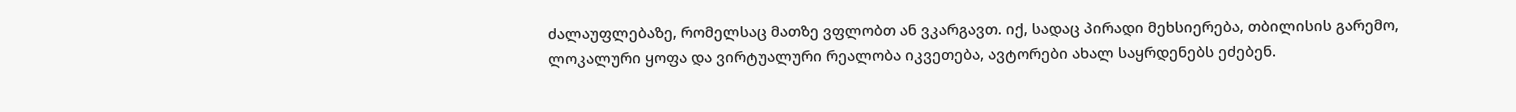ძალაუფლებაზე, რომელსაც მათზე ვფლობთ ან ვკარგავთ. იქ, სადაც პირადი მეხსიერება, თბილისის გარემო, ლოკალური ყოფა და ვირტუალური რეალობა იკვეთება, ავტორები ახალ საყრდენებს ეძებენ.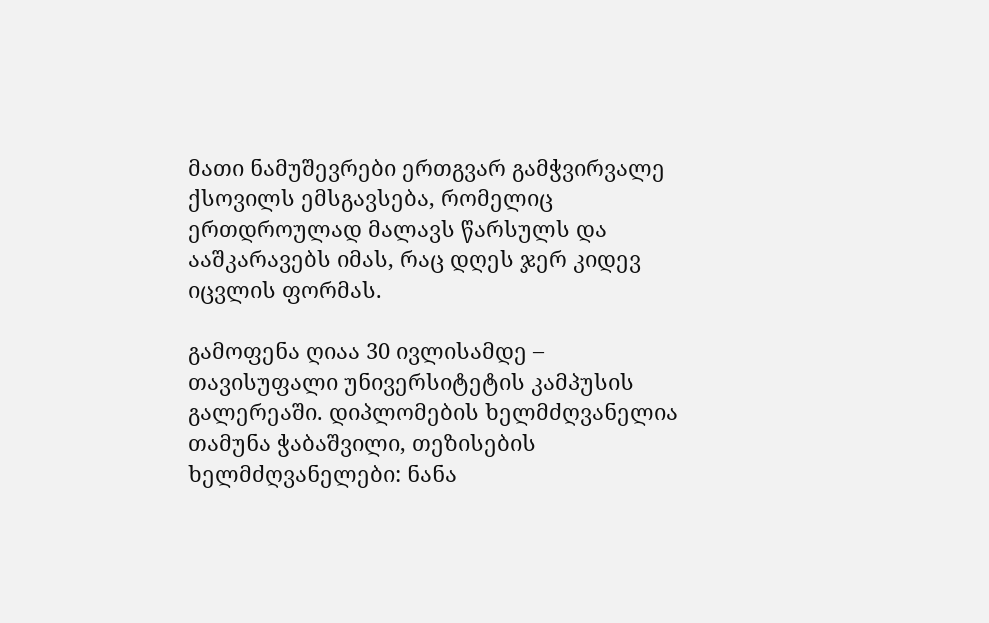მათი ნამუშევრები ერთგვარ გამჭვირვალე ქსოვილს ემსგავსება, რომელიც ერთდროულად მალავს წარსულს და ააშკარავებს იმას, რაც დღეს ჯერ კიდევ იცვლის ფორმას.

გამოფენა ღიაა 30 ივლისამდე –  თავისუფალი უნივერსიტეტის კამპუსის გალერეაში. დიპლომების ხელმძღვანელია თამუნა ჭაბაშვილი, თეზისების ხელმძღვანელები: ნანა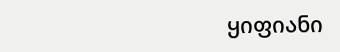ყიფიანი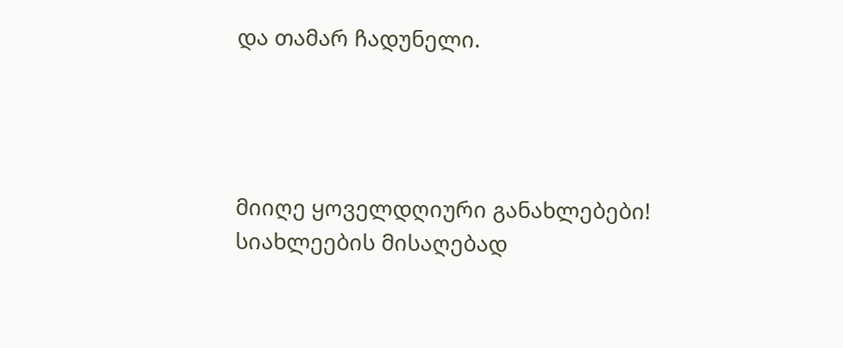და თამარ ჩადუნელი.




მიიღე ყოველდღიური განახლებები!
სიახლეების მისაღებად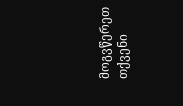მოგვწერეთ თქვენი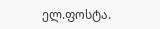ელ.ფოსტა.